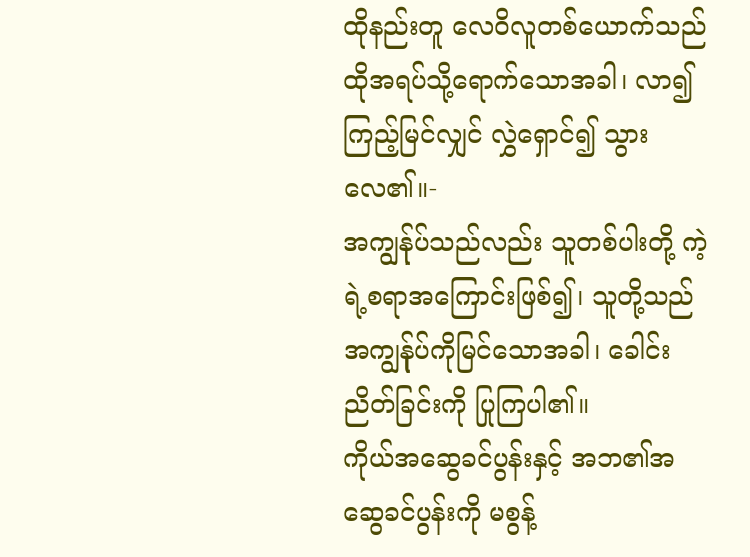ထိုနည်းတူ လေဝိလူတစ်ယောက်သည် ထိုအရပ်သို့ရောက်သောအခါ၊ လာ၍ကြည့်မြင်လျှင် လွှဲရှောင်၍ သွားလေ၏။-
အကျွန်ုပ်သည်လည်း သူတစ်ပါးတို့ ကဲ့ရဲ့စရာအကြောင်းဖြစ်၍၊ သူတို့သည် အကျွန်ုပ်ကိုမြင်သောအခါ၊ ခေါင်းညိတ်ခြင်းကို ပြုကြပါ၏။
ကိုယ်အဆွေခင်ပွန်းနှင့် အဘ၏အဆွေခင်ပွန်းကို မစွန့်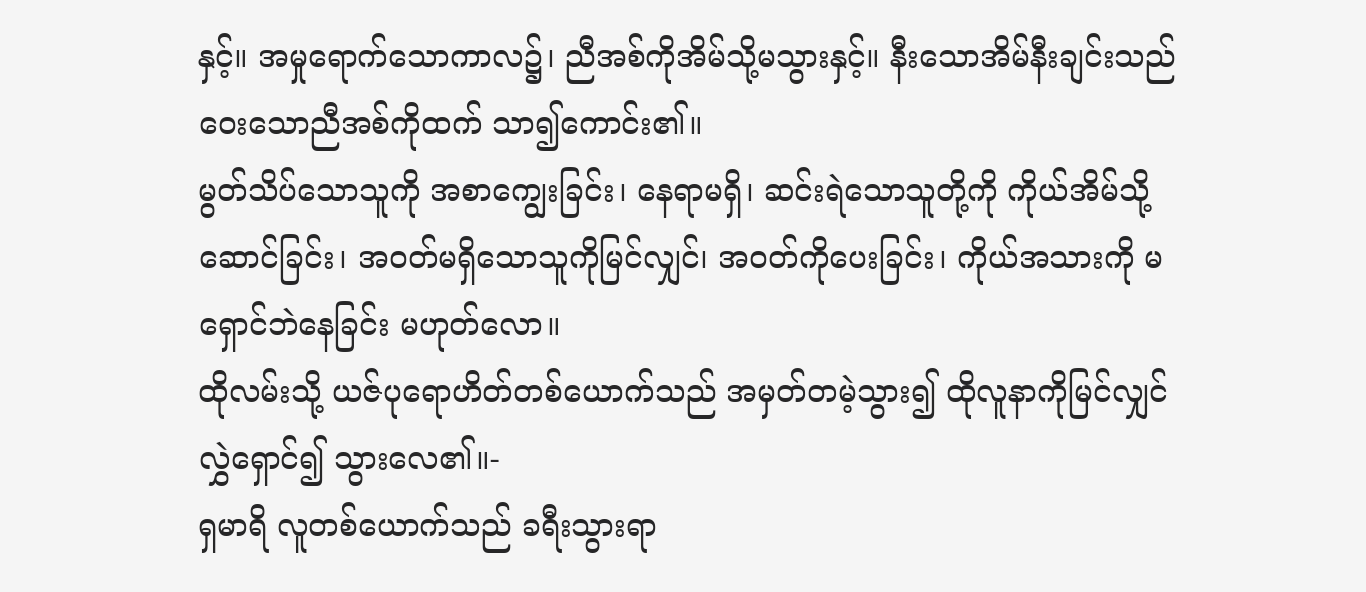နှင့်။ အမှုရောက်သောကာလ၌၊ ညီအစ်ကိုအိမ်သို့မသွားနှင့်။ နီးသောအိမ်နီးချင်းသည် ဝေးသောညီအစ်ကိုထက် သာ၍ကောင်း၏။
မွတ်သိပ်သောသူကို အစာကျွေးခြင်း၊ နေရာမရှိ၊ ဆင်းရဲသောသူတို့ကို ကိုယ်အိမ်သို့ဆောင်ခြင်း၊ အဝတ်မရှိသောသူကိုမြင်လျှင်၊ အဝတ်ကိုပေးခြင်း၊ ကိုယ်အသားကို မရှောင်ဘဲနေခြင်း မဟုတ်လော။
ထိုလမ်းသို့ ယဇ်ပုရောဟိတ်တစ်ယောက်သည် အမှတ်တမဲ့သွား၍ ထိုလူနာကိုမြင်လျှင် လွှဲရှောင်၍ သွားလေ၏။-
ရှမာရိ လူတစ်ယောက်သည် ခရီးသွားရာ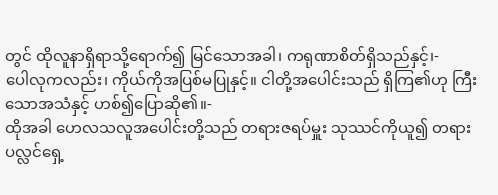တွင် ထိုလူနာရှိရာသို့ရောက်၍ မြင်သောအခါ၊ ကရုဏာစိတ်ရှိသည်နှင့်၊-
ပေါလုကလည်း၊ ကိုယ်ကိုအပြစ်မပြုနှင့်။ ငါတို့အပေါင်းသည် ရှိကြ၏ဟု ကြီးသောအသံနှင့် ဟစ်၍ပြောဆို၏။-
ထိုအခါ ဟေလသလူအပေါင်းတို့သည် တရားဇရပ်မှူး သုဿင်ကိုယူ၍ တရားပလ္လင်ရှေ့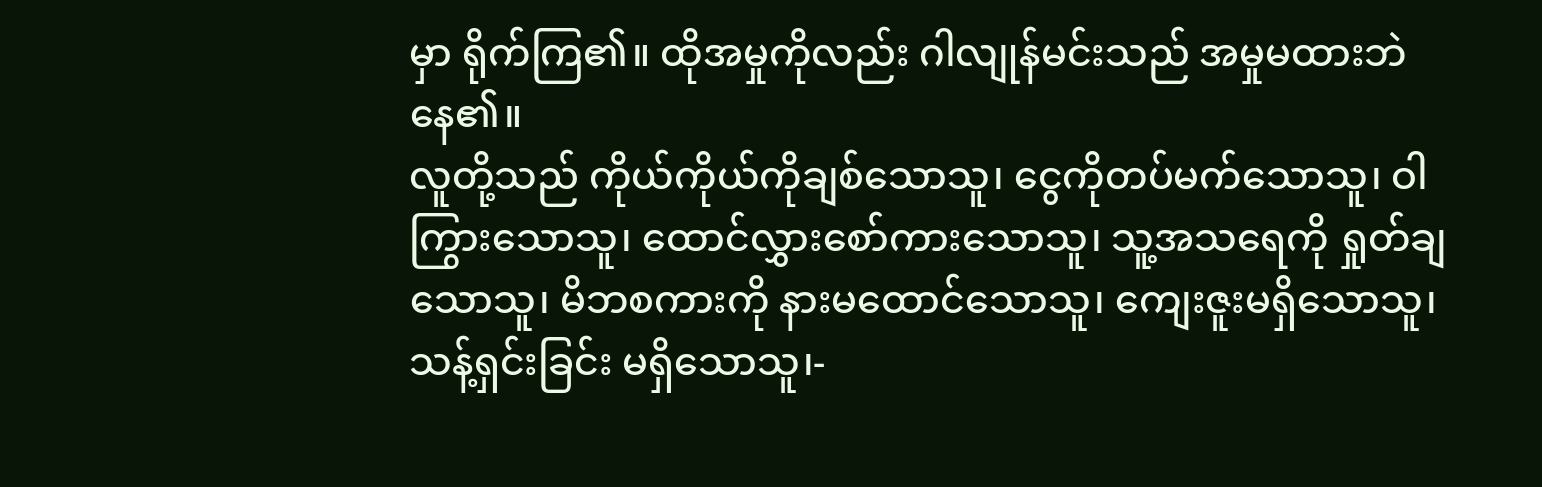မှာ ရိုက်ကြ၏။ ထိုအမှုကိုလည်း ဂါလျုန်မင်းသည် အမှုမထားဘဲနေ၏။
လူတို့သည် ကိုယ်ကိုယ်ကိုချစ်သောသူ၊ ငွေကိုတပ်မက်သောသူ၊ ဝါကြွားသောသူ၊ ထောင်လွှားစော်ကားသောသူ၊ သူ့အသရေကို ရှုတ်ချသောသူ၊ မိဘစကားကို နားမထောင်သောသူ၊ ကျေးဇူးမရှိသောသူ၊ သန့်ရှင်းခြင်း မရှိသောသူ၊-